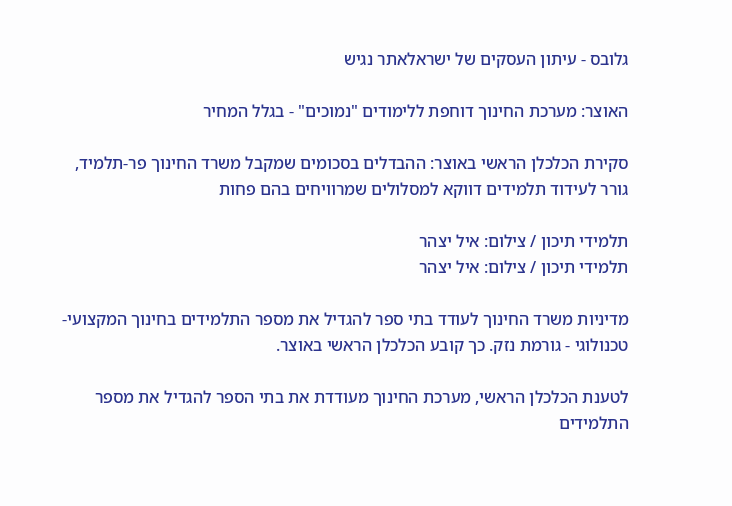גלובס - עיתון העסקים של ישראלאתר נגיש

האוצר: מערכת החינוך דוחפת ללימודים "נמוכים" - בגלל המחיר

סקירת הכלכלן הראשי באוצר: ההבדלים בסכומים שמקבל משרד החינוך פר-תלמיד, גורר לעידוד תלמידים דווקא למסלולים שמרוויחים בהם פחות

תלמידי תיכון / צילום: איל יצהר
תלמידי תיכון / צילום: איל יצהר

מדיניות משרד החינוך לעודד בתי ספר להגדיל את מספר התלמידים בחינוך המקצועי-טכנולוגי - גורמת נזק. כך קובע הכלכלן הראשי באוצר.

לטענת הכלכלן הראשי, מערכת החינוך מעודדת את בתי הספר להגדיל את מספר התלמידים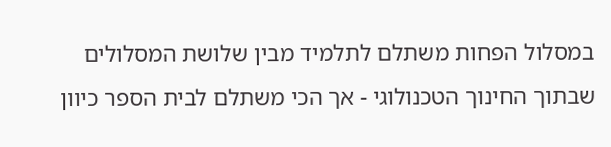במסלול הפחות משתלם לתלמיד מבין שלושת המסלולים שבתוך החינוך הטכנולוגי - אך הכי משתלם לבית הספר כיוון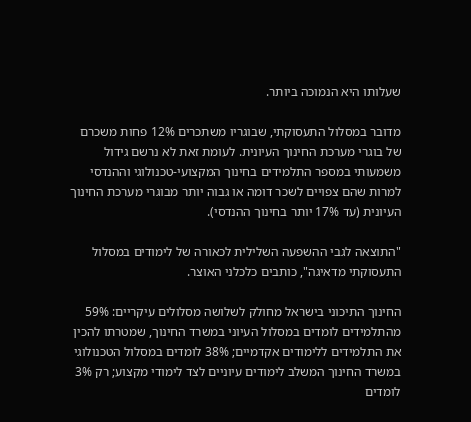שעלותו היא הנמוכה ביותר.

מדובר במסלול התעסוקתי, שבוגריו משתכרים 12% פחות משכרם של בוגרי מערכת החינוך העיונית. לעומת זאת לא נרשם גידול משמעותי במספר התלמידים בחינוך המקצועי-טכנולוגי וההנדסי למרות שהם צפויים לשכר דומה או גבוה יותר מבוגרי מערכת החינוך העיונית (עד 17% יותר בחינוך ההנדסי).

"התוצאה לגבי ההשפעה השלילית לכאורה של לימודים במסלול התעסוקתי מדאיגה", כותבים כלכלני האוצר.

החינוך התיכוני בישראל מחולק לשלושה מסלולים עיקריים: 59% מהתלמידים לומדים במסלול העיוני במשרד החינוך, שמטרתו להכין את התלמידים ללימודים אקדמיים; 38% לומדים במסלול הטכנולוגי במשרד החינוך המשלב לימודים עיוניים לצד לימודי מקצוע; רק 3% לומדים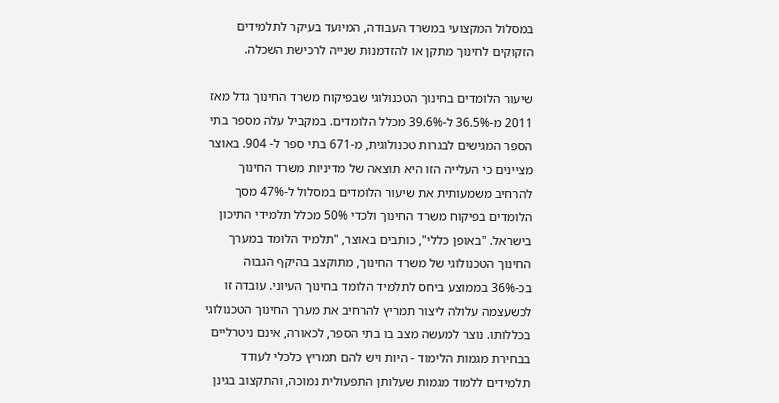במסלול המקצועי במשרד העבודה, המיועד בעיקר לתלמידים הזקוקים לחינוך מתקן או להזדמנות שנייה לרכישת השכלה.

שיעור הלומדים בחינוך הטכנולוגי שבפיקוח משרד החינוך גדל מאז 2011 מ-36.5% ל-39.6% מכלל הלומדים. במקביל עלה מספר בתי הספר המגישים לבגרות טכנולוגית, מ-671 בתי ספר ל- 904. באוצר מציינים כי העלייה הזו היא תוצאה של מדיניות משרד החינוך להרחיב משמעותית את שיעור הלומדים במסלול ל-47% מסך הלומדים בפיקוח משרד החינוך ולכדי 50% מכלל תלמידי התיכון בישראל. "באופן כללי", כותבים באוצר, "תלמיד הלומד במערך החינוך הטכנולוגי של משרד החינוך, מתוקצב בהיקף הגבוה בכ-36% בממוצע ביחס לתלמיד הלומד בחינוך העיוני. עובדה זו לכשעצמה עלולה ליצור תמריץ להרחיב את מערך החינוך הטכנולוגי בכללותו. נוצר למעשה מצב בו בתי הספר, לכאורה, אינם ניטרליים בבחירת מגמות הלימוד - היות ויש להם תמריץ כלכלי לעודד תלמידים ללמוד מגמות שעלותן התפעולית נמוכה, והתקצוב בגינן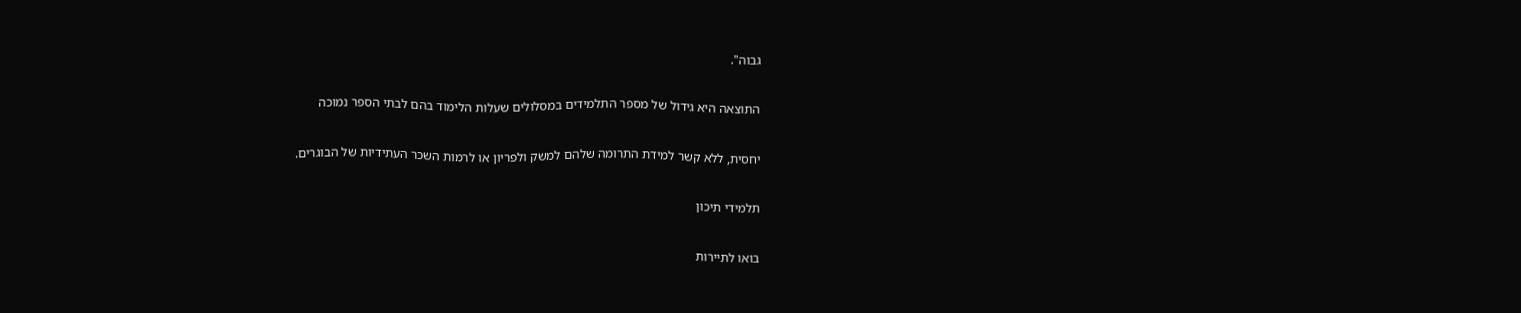גבוה".

התוצאה היא גידול של מספר התלמידים במסלולים שעלות הלימוד בהם לבתי הספר נמוכה

יחסית, ללא קשר למידת התרומה שלהם למשק ולפריון או לרמות השכר העתידיות של הבוגרים.

תלמידי תיכון

בואו לתיירות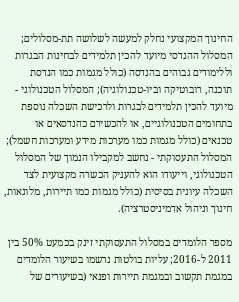החינוך המקצועי נחלק למעשה לשלושה תת-מסלולים; המסלול ההנדסי מיועד להכין תלמידים לבחינות הבגרות וללימודים גבוהים בהנדסה (כולל מגמות כמו הנדסת תוכנה, רובוטיקה וביו-טכנולוגיה); המסלול הטכנולוגי - מיועד להכין תלמידים לבגרות ולרכישת השכלה נוספת בתחומים הטכנולוגיים, או להכשירם כהנדסאים או טכנאים (כולל מגמות כמו מערכות מידע ומערכות חשמל); המסלול התעסוקתי - נחשב למקבילו הנמוך של המסלול הטכנולוגי, וייעודו הוא להעניק הכשרה מקצועית לצד השכלה עיונית בסיסית (כולל מגמות כמו תיירות, מלונאות, חינוך וניהול אדמיניסטרציה).

מספר הלומדים במסלול התעסוקתי זינק בכמעט 50% בין 2011 ל-2016; עליות בולטות נרשמו בשיעור הלומדים במגמת תקשוב ובמגמת תיירות ופנאי (בשיעורים של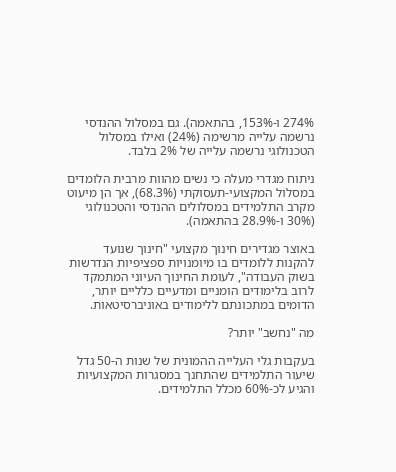274% ו-153%, בהתאמה). גם במסלול ההנדסי נרשמה עלייה מרשימה (24%) ואילו במסלול הטכנולוגי נרשמה עלייה של 2% בלבד.

ניתוח מגדרי מעלה כי נשים מהוות מרבית הלומדים במסלול המקצועי-תעסוקתי (68.3%), אך הן מיעוט מקרב התלמידים במסלולים ההנדסי והטכנולוגי (30% ו-28.9% בהתאמה).

באוצר מגדירים חינוך מקצועי "חינוך שנועד להקנות ללומדים בו מיומנויות ספציפיות הנדרשות בשוק העבודה", לעומת החינוך העיוני המתמקד לרוב בלימודים הומניים ומדעיים כלליים יותר, הדומים במתכונתם ללימודים באוניברסיטאות.

מה "נחשב" יותר?

בעקבות גלי העלייה ההמונית של שנות ה-50 גדל שיעור התלמידים שהתחנך במסגרות המקצועיות והגיע לכ-60% מכלל התלמידים.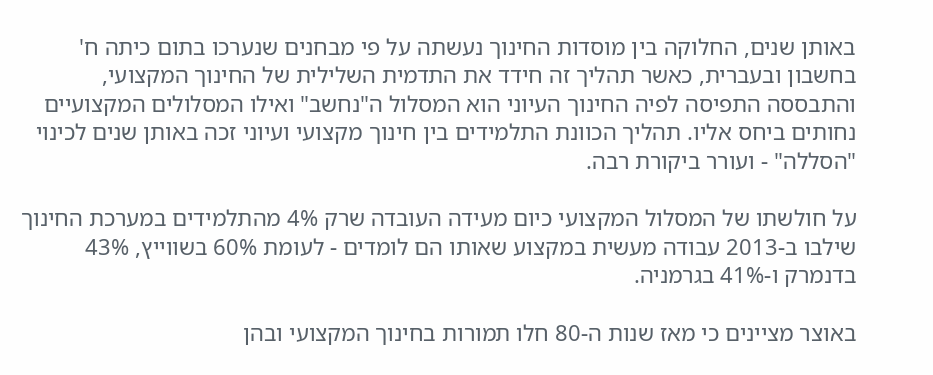באותן שנים, החלוקה בין מוסדות החינוך נעשתה על פי מבחנים שנערכו בתום כיתה ח' בחשבון ובעברית, כאשר תהליך זה חידד את התדמית השלילית של החינוך המקצועי, והתבססה התפיסה לפיה החינוך העיוני הוא המסלול ה"נחשב" ואילו המסלולים המקצועיים נחותים ביחס אליו. תהליך הכוונת התלמידים בין חינוך מקצועי ועיוני זכה באותן שנים לכינוי "הסללה" - ועורר ביקורת רבה.

על חולשתו של המסלול המקצועי כיום מעידה העובדה שרק 4% מהתלמידים במערכת החינוך שילבו ב-2013 עבודה מעשית במקצוע שאותו הם לומדים - לעומת 60% בשווייץ, 43% בדנמרק ו-41% בגרמניה.

באוצר מציינים כי מאז שנות ה-80 חלו תמורות בחינוך המקצועי ובהן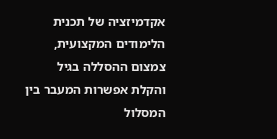אקדמיזציה של תכנית הלימודים המקצועית, צמצום ההסללה בגיל והקלת אפשרות המעבר בין המסלול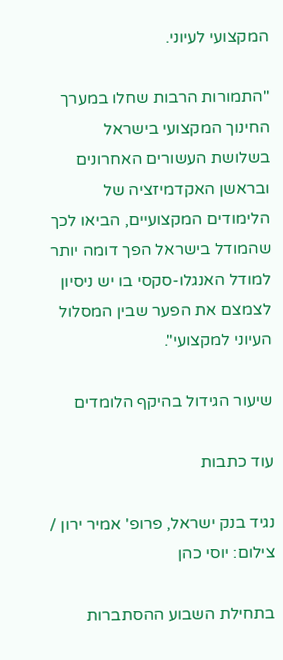המקצועי לעיוני.

"התמורות הרבות שחלו במערך החינוך המקצועי בישראל בשלושת העשורים האחרונים ובראשן האקדמיזציה של הלימודים המקצועיים, הביאו לכך שהמודל בישראל הפך דומה יותר למודל האנגלו-סקסי בו יש ניסיון לצמצם את הפער שבין המסלול העיוני למקצועי".

שיעור הגידול בהיקף הלומדים

עוד כתבות

נגיד בנק ישראל, פרופ' אמיר ירון / צילום: יוסי כהן

בתחילת השבוע ההסתברות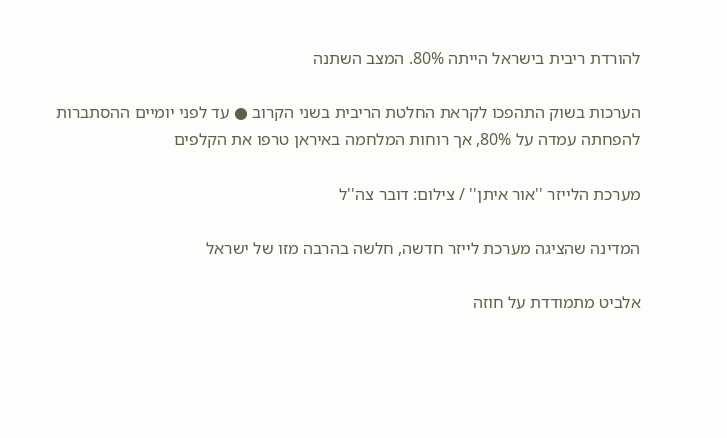להורדת ריבית בישראל הייתה 80%. המצב השתנה

הערכות בשוק התהפכו לקראת החלטת הריבית בשני הקרוב ● עד לפני יומיים ההסתברות להפחתה עמדה על 80%, אך רוחות המלחמה באיראן טרפו את הקלפים

מערכת הלייזר ''אור איתן'' / צילום: דובר צה''ל

המדינה שהציגה מערכת לייזר חדשה, חלשה בהרבה מזו של ישראל

אלביט מתמודדת על חוזה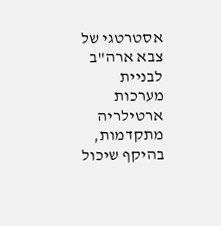אסטרטגי של צבא ארה"ב לבניית מערכות ארטילריה מתקדמות, בהיקף שיכול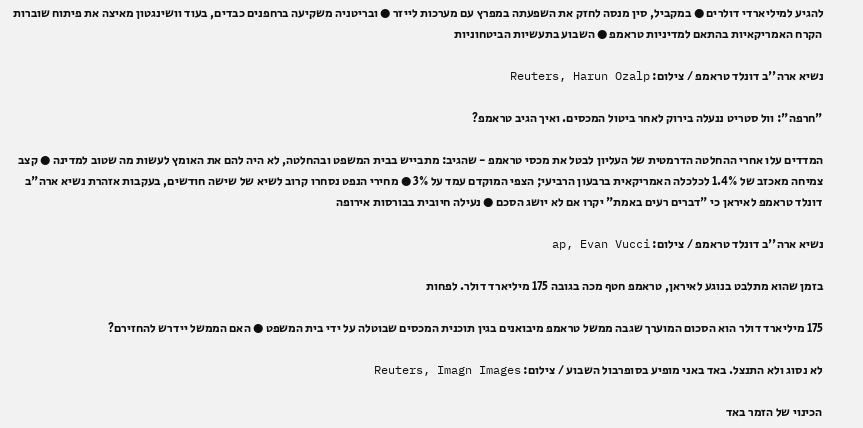להגיע למיליארדי דולרים ● במקביל, סין מנסה לחזק את השפעתה במפרץ עם מערכות לייזר ● ובריטניה משקיעה ברחפנים כבדים, בעוד וושינגטון מאיצה את פיתוח שוברות הקרח האמריקאיות בהתאם למדיניות טראמפ ● השבוע בתעשיות הביטחוניות

נשיא ארה''ב דונלד טראמפ / צילום: Reuters, Harun Ozalp

"חרפה": וול סטריט ננעלה בירוק לאחר ביטול המכסים. ואיך הגיב טראמפ?

המדדים עלו אחרי ההחלטה הדרמטית של העליון לבטל את מכסי טראמפ - שהגיב: מתבייש בבית המשפט ובהחלטה, לא היה להם את האומץ לעשות מה שטוב למדינה ● קצב צמיחה מאכזב של 1.4% לכלכלה האמריקאית ברבעון הרביעי; הצפי המוקדם עמד על 3% ● מחירי הנפט נסחרו קרוב לשיא של שישה חודשים, בעקבות אזהרת נשיא ארה"ב דונלד טראמפ לאיראן כי "דברים רעים באמת" יקרו אם לא יושג הסכם ● נעילה חיובית בבורסות אירופה

נשיא ארה''ב דונלד טראמפ / צילום: ap, Evan Vucci

בזמן שהוא מתלבט בנוגע לאיראן, טראמפ חטף מכה בגובה 175 מיליארד דולר. לפחות

175 מיליארד דולר הוא הסכום המוערך שגבה ממשל טראמפ מיבואנים בגין תוכנית המכסים שבוטלה על ידי בית המשפט ● האם הממשל יידרש להחזירם?

לא נסוג ולא התנצל. באד באני מופיע בסופרבול השבוע / צילום: Reuters, Imagn Images

הכינוי של הזמר באד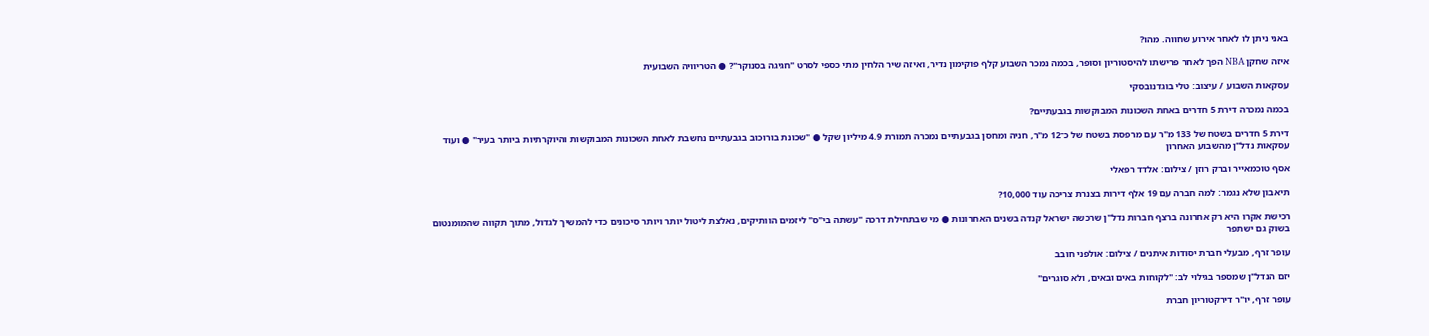באני ניתן לו לאחר אירוע שחווה. מהו?

איזה שחקן NBA הפך לאחר פרישתו להיסטוריון וסופר, בכמה נמכר השבוע קלף פוקימון נדיר, ואיזה שיר הלחין מתי כספי לסרט "חגיגה בסנוקר"? ● הטריוויה השבועית

עסקאות השבוע / עיצוב: טלי בוגדנובסקי

בכמה נמכרה דירת 5 חדרים באחת השכונות המבוקשות בגבעתיים?

דירת 5 חדרים בשטח של 133 מ"ר עם מרפסת בשטח של כ־12 מ"ר, חניה ומחסן בגבעתיים נמכרה תמורת 4.9 מיליון שקל ● "שכונת בורוכוב בגבעתיים נחשבת לאחת השכונות המבוקשות והיוקרתיות ביותר בעיר" ● ועוד עסקאות נדל"ן מהשבוע האחרון

אסף טוכמאייר וברק רוזן / צילום: אלדד רפאלי

תיאבון שלא נגמר: למה חברה עם 19 אלף דירות בצנרת צריכה עוד 10,000?

רכישת אקרו היא רק אחרונה ברצף חברות נדל"ן שרכשה ישראל קנדה בשנים האחרונות ● מי שבתחילת דרכה "עשתה בי"ס" ליזמים הוותיקים, נאלצת ליטול יותר ויותר סיכונים כדי להמשיך לגדול, מתוך תקווה שהמומנטום בשוק גם ישתפר

עופר זרף, מבעלי חברת יסודות איתנים / צילום: אולפני חובב

יזם הנדל"ן שמספר בגילוי לב: "לקוחות באים ובאים, ולא סוגרים"

עופר זרף, יו"ר דירקטוריון חברת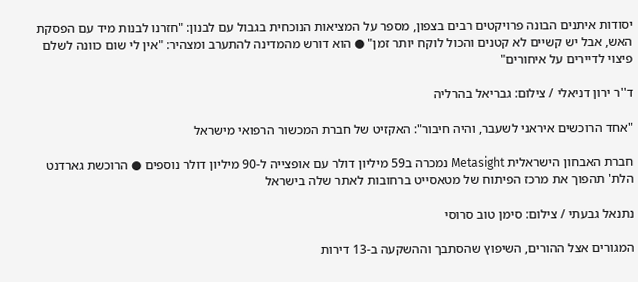יסודות איתנים הבונה פרויקטים רבים בצפון, מספר על המציאות הנוכחית בגבול עם לבנון: "חזרנו לבנות מיד עם הפסקת האש, אבל יש קשיים לא קטנים והכול לוקח יותר זמן" ● הוא דורש מהמדינה להתערב ומצהיר: "אין לי שום כוונה לשלם פיצוי לדיירים על איחורים"

ד''ר ירון דניאלי / צילום: גבריאל בהרליה

"אחד הרוכשים איראני לשעבר, והיה חיבור": האקזיט של חברת המכשור הרפואי מישראל

חברת האבחון הישראלית Metasight נמכרה ב59 מיליון דולר עם אופצייה ל-90 מיליון דולר נוספים ● הרוכשת גארדנט הלת' תהפוך את מרכז הפיתוח של מטאסייט ברחובות לאתר שלה בישראל

נתנאל גבעתי / צילום: סימן טוב סרוסי

המגורים אצל ההורים, השיפוץ שהסתבך וההשקעה ב-13 דירות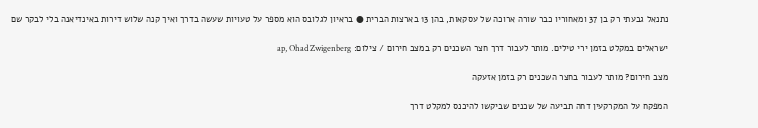נתנאל גבעתי רק בן 37 ומאחוריו כבר שורה ארוכה של עסקאות, בהן 13 בארצות הברית ● בראיון לגלובס הוא מספר על טעויות שעשה בדרך ואיך קנה שלוש דירות באינדיאנה בלי לבקר שם

ישראלים במקלט בזמן ירי טילים. מותר לעבור דרך חצר השכנים רק במצב חירום / צילום: ap, Ohad Zwigenberg

מצב חירום? מותר לעבור בחצר השכנים רק בזמן אזעקה

המפקח על המקרקעין דחה תביעה של שכנים שביקשו להיכנס למקלט דרך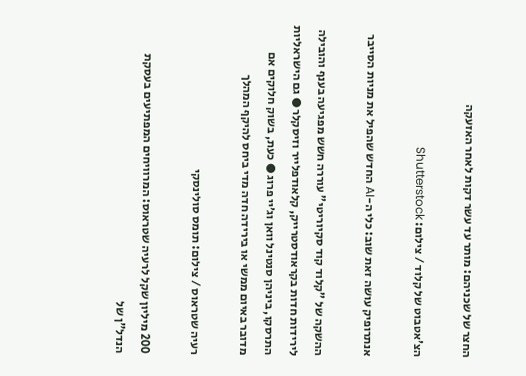החצר של שכניהם: מותר עד עשר דקות לאחר האזעקה

הצ'אטבוט של קלוד / צילום: Shutterstock

אנתרופיק עושה זאת שוב: כלי ה-AI החדש שהפיל את מניות הסייבר

ההשקה של "קלוד קוד סקיוריטי" עוררה חשש מפגיעה בענף והובילה לירידות חדות בקראודסטרייק, קלאודפלייר וזיסקלר ● גם הישראליות התרסקו, ביניהן סנטינל וואן וג׳יי פרוג ● כעת, בשוק חלוקים אם מדובר באיום ממשי או בירידה חדה מדי ביחס להיקף המהלך

רעיה שטראוס / צילום: תומס סולינסקי

200 מיליון שקל לרעיה שטראוס: המרוויחים המפתיעים בעסקת הנדל"ן של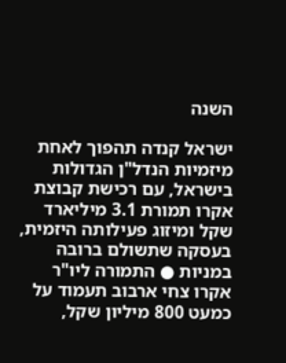השנה

ישראל קנדה תהפוך לאחת מיזמיות הנדל"ן הגדולות בישראל, עם רכישת קבוצת אקרו תמורת 3.1 מיליארד שקל ומיזוג פעילותה היזמית, בעסקה שתשולם ברובה במניות ● התמורה ליו"ר אקרו צחי ארבוב תעמוד על כמעט 800 מיליון שקל,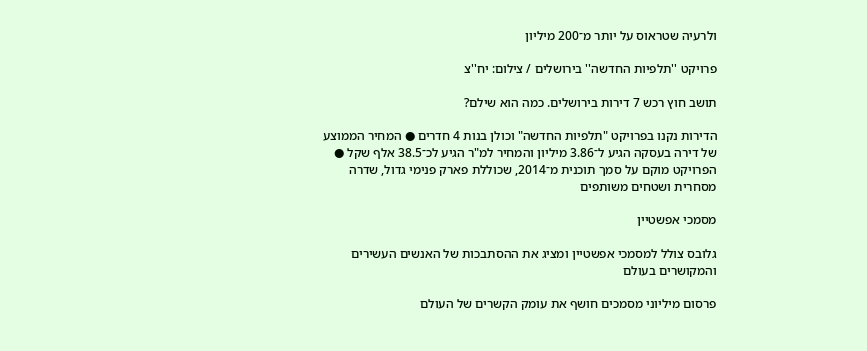ולרעיה שטראוס על יותר מ־200 מיליון

פרויקט ''תלפיות החדשה'' בירושלים / צילום: יח''צ

תושב חוץ רכש 7 דירות בירושלים. כמה הוא שילם?

הדירות נקנו בפרויקט "תלפיות החדשה" וכולן בנות 4 חדרים ● המחיר הממוצע של דירה בעסקה הגיע ל־3.86 מיליון והמחיר למ"ר הגיע לכ־38.5 אלף שקל ● הפרויקט מוקם על סמך תוכנית מ־2014, שכוללת פארק פנימי גדול, שדרה מסחרית ושטחים משותפים

מסמכי אפשטיין

גלובס צולל למסמכי אפשטיין ומציג את ההסתבכות של האנשים העשירים והמקושרים בעולם

פרסום מיליוני מסמכים חושף את עומק הקשרים של העולם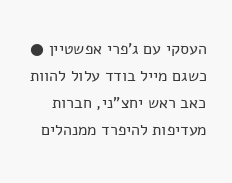העסקי עם ג'פרי אפשטיין ● כשגם מייל בודד עלול להוות כאב ראש יחצ"ני, חברות מעדיפות להיפרד ממנהלים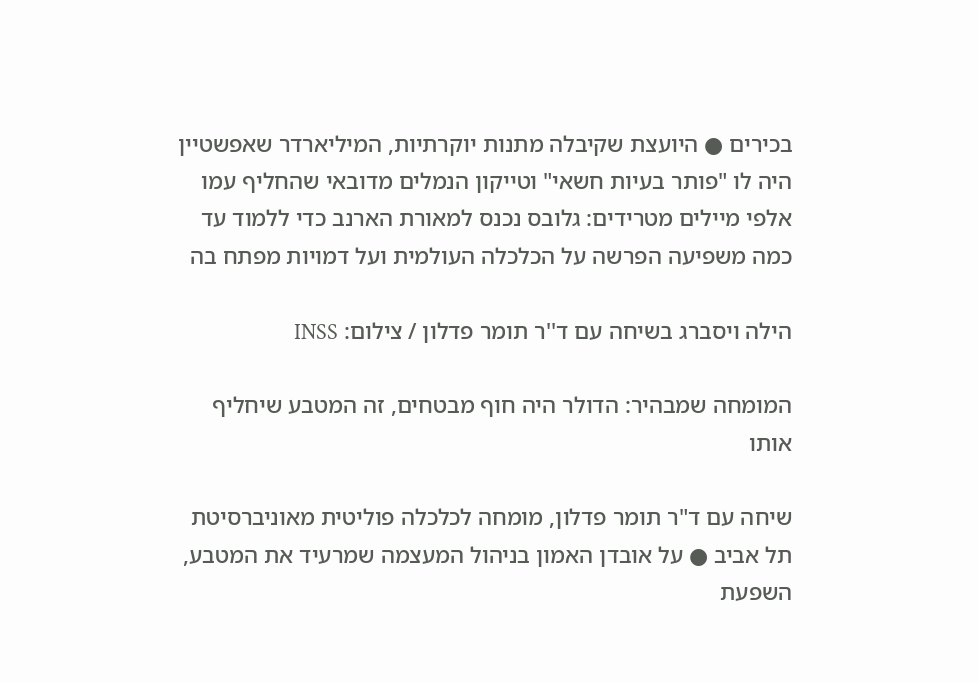בכירים ● היועצת שקיבלה מתנות יוקרתיות, המיליארדר שאפשטיין היה לו "פותר בעיות חשאי" וטייקון הנמלים מדובאי שהחליף עמו אלפי מיילים מטרידים: גלובס נכנס למאורת הארנב כדי ללמוד עד כמה משפיעה הפרשה על הכלכלה העולמית ועל דמויות מפתח בה

הילה ויסברג בשיחה עם ד''ר תומר פדלון / צילום: INSS

המומחה שמבהיר: הדולר היה חוף מבטחים, זה המטבע שיחליף אותו

שיחה עם ד"ר תומר פדלון, מומחה לכלכלה פוליטית מאוניברסיטת תל אביב ● על אובדן האמון בניהול המעצמה שמרעיד את המטבע, השפעת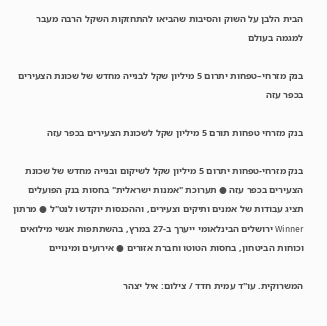הבית הלבן על השוק והסיבות שהביאו להתחזקות השקל הרבה מעבר למגמה בעולם

בנק מזרחי–טפחות יתרום 5 מיליון שקל לבנייה מחדש של שכונת הצעירים בכפר עזה

בנק מזרחי טפחות תורם 5 מיליון שקל לשכונת הצעירים בכפר עזה

בנק מזרחי-טפחות יתרום 5 מיליון שקל לשיקום ובנייה מחדש של שכונת הצעירים בכפר עזה ● תערוכת "אמנות ישראלית" בחסות בנק הפועלים תציג עבודות של אמנים ותיקים וצעירים, וההכנסות יוקדשו לנט"ל ● מרתון Winner ירושלים הבינלאומי ייערך ב-27 במרץ, בהשתתפות אנשי מילואים וכוחות הביטחון, בחסות הטוטו וחברת אזורים ● אירועים ומינויים

המשרוקית. עו''ד עמית חדד / צילום: איל יצהר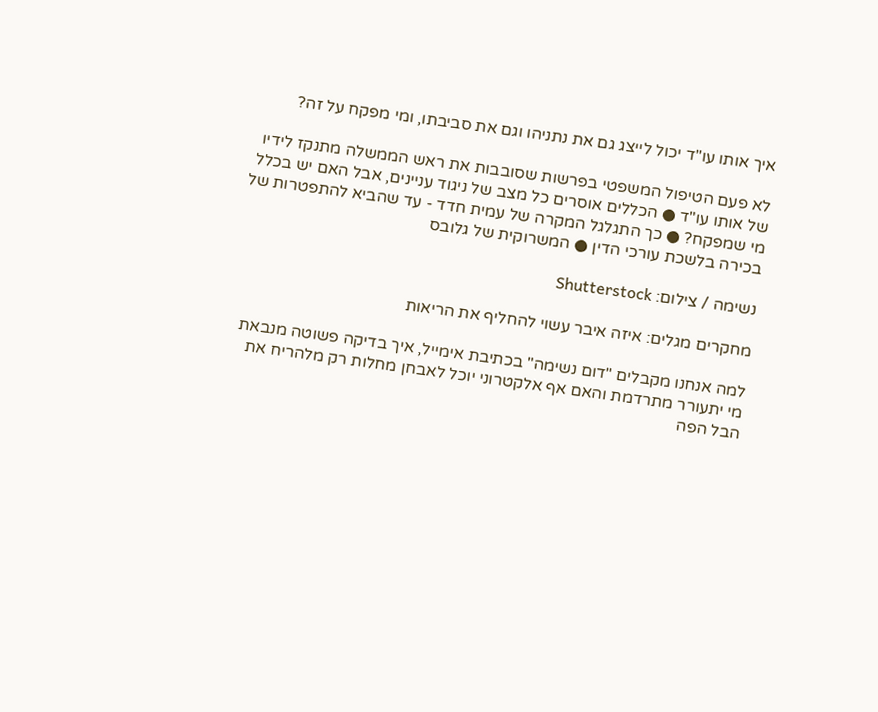איך אותו עו"ד יכול לייצג גם את נתניהו וגם את סביבתו, ומי מפקח על זה?

לא פעם הטיפול המשפטי בפרשות שסובבות את ראש הממשלה מתנקז לידיו של אותו עו"ד ● הכללים אוסרים כל מצב של ניגוד עניינים, אבל האם יש בכלל מי שמפקח? ● כך התגלגל המקרה של עמית חדד - עד שהביא להתפטרות של בכירה בלשכת עורכי הדין ● המשרוקית של גלובס

נשימה / צילום: Shutterstock

מחקרים מגלים: איזה איבר עשוי להחליף את הריאות

למה אנחנו מקבלים "דום נשימה" בכתיבת אימייל, איך בדיקה פשוטה מנבאת מי יתעורר מתרדמת והאם אף אלקטרוני יוכל לאבחן מחלות רק מלהריח את הבל הפה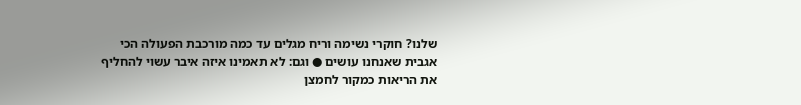שלנו? חוקרי נשימה וריח מגלים עד כמה מורכבת הפעולה הכי אגבית שאנחנו עושים ● וגם: לא תאמינו איזה איבר עשוי להחליף את הריאות כמקור לחמצן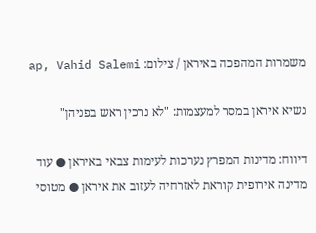משמרות המהפכה באיראן / צילום: ap, Vahid Salemi

נשיא איראן במסר למעצמות: "לא נרכין ראש בפניהן"

דיווח: מדינות המפרץ נערכות לעימות צבאי באיראן ● עוד מדינה אירופית קוראת לאזרחיה לעזוב את איראן ● מטוסי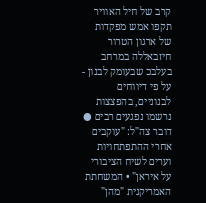קרב של חיל האוויר תקפו אמש מפקדות של ארגון הטרור חיזבאללה במרחב בעלבכ שבעומק לבנון - על פי דיווחים לבנוניים, בהפצצות נרשמו נפגעים רבים ● דובר צה"ל: "עוקבים אחרי ההתפתחויות וערים לשיח הציבורי על איראן" • המשחתת האמריקנית "מהן"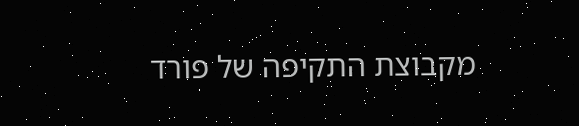מקבוצת התקיפה של פורד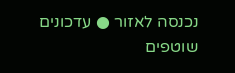נכנסה לאזור ● עדכונים שוטפים